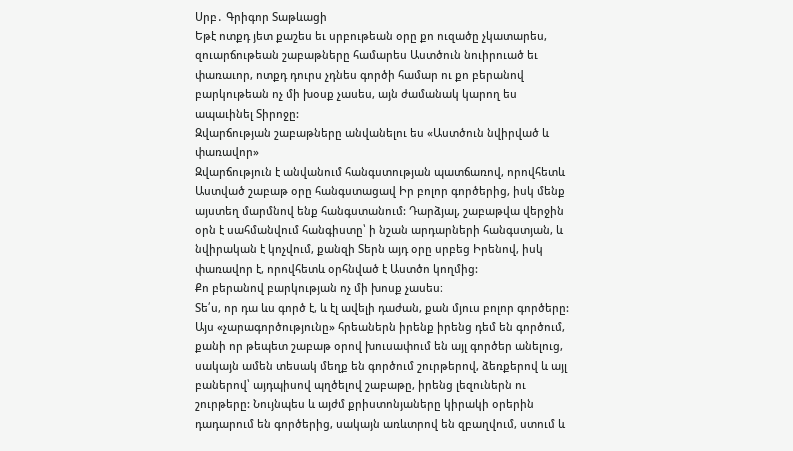Սրբ․ Գրիգոր Տաթևացի
Եթէ ոտքդ յետ քաշես եւ սրբութեան օրը քո ուզածը չկատարես, զուարճութեան շաբաթները համարես Աստծուն նուիրուած եւ փառաւոր, ոտքդ դուրս չդնես գործի համար ու քո բերանով բարկութեան ոչ մի խօսք չասես, այն ժամանակ կարող ես ապաւինել Տիրոջը:
Զվարճության շաբաթները անվանելու ես «Աստծուն նվիրված և փառավոր»
Զվարճություն է անվանում հանգստության պատճառով, որովհետև Աստված շաբաթ օրը հանգստացավ Իր բոլոր գործերից, իսկ մենք այստեղ մարմնով ենք հանգստանում: Դարձյալ, շաբաթվա վերջին օրն է սահմանվում հանգիստը՝ ի նշան արդարների հանգստյան, և նվիրական է կոչվում, քանզի Տերն այդ օրը սրբեց Իրենով, իսկ փառավոր է, որովհետև օրհնված է Աստծո կողմից:
Քո բերանով բարկության ոչ մի խոսք չասես։
Տե՛ս, որ դա ևս գործ է, և էլ ավելի դաժան, քան մյուս բոլոր գործերը: Այս «չարագործությունը» հրեաներն իրենք իրենց դեմ են գործում, քանի որ թեպետ շաբաթ օրով խուսափում են այլ գործեր անելուց, սակայն ամեն տեսակ մեղք են գործում շուրթերով, ձեռքերով և այլ բաներով՝ այդպիսով պղծելով շաբաթը, իրենց լեզուներն ու շուրթերը: Նույնպես և այժմ քրիստոնյաները կիրակի օրերին դադարում են գործերից, սակայն առևտրով են զբաղվում, ստում և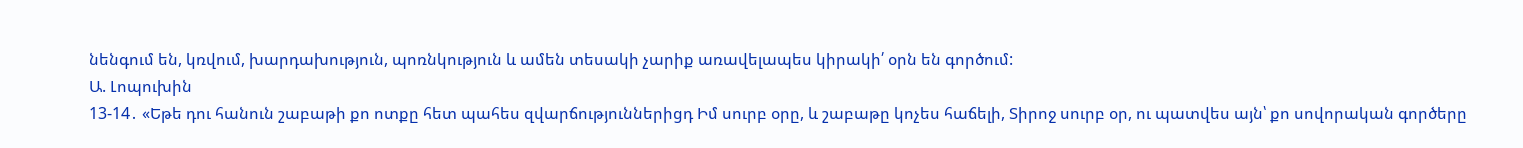նենգում են, կռվում, խարդախություն, պոռնկություն և ամեն տեսակի չարիք առավելապես կիրակի՛ օրն են գործում:
Ա. Լոպուխին
13-14․ «Եթե դու հանուն շաբաթի քո ոտքը հետ պահես զվարճություններիցդ Իմ սուրբ օրը, և շաբաթը կոչես հաճելի, Տիրոջ սուրբ օր, ու պատվես այն՝ քո սովորական գործերը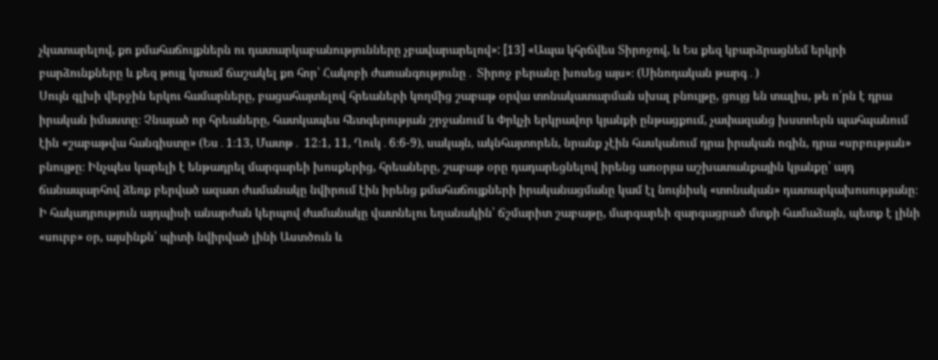չկատարելով, քո քմահաճույքներն ու դատարկաբանությունները չբավարարելով»: [13] «Ապա կհրճվես Տիրոջով, և Ես քեզ կբարձրացնեմ երկրի բարձունքները և քեզ թույլ կտամ ճաշակել քո հոր՝ Հակոբի ժառանգությունը․ Տիրոջ բերանը խոսեց այս»։ (Սինոդական թարգ․)
Սույն գլխի վերջին երկու համարները, բացահայտելով հրեաների կողմից շաբաթ օրվա տոնակատարման սխալ բնույթը, ցույց են տալիս, թե ո՛րն է դրա իրական իմաստը։ Չնայած որ հրեաները, հատկապես հետգերության շրջանում և Փրկչի երկրավոր կյանքի ընթացքում, չափազանց խստոերն պահպանում էին «շաբաթվա հանգիստը» (Ես․1։13, Մատթ․ 12։1, 11, Ղուկ․6։6-9), սակայն, ակնհայտորեն, նրանք չէին հասկանում դրա իրական ոգին, դրա «սրբության» բնույթը։ Ինչպես կարելի է ենթադրել մարգարեի խոսքերից, հրեաները, շաբաթ օրը դադարեցնելով իրենց առօրյա աշխատանքային կյանքը՝ այդ ճանապարհով ձեռք բերված ազատ ժամանակը նվիրում էին իրենց քմահաճույքների իրականացմանը կամ էլ նույնիսկ «տոնական» դատարկախոսությանը։ Ի հակադրություն այդպիսի անարժան կերպով ժամանակը վատնելու եղանակին՝ ճշմարիտ շաբաթը, մարգարեի զարգացրած մտքի համաձայն, պետք է լինի «սուրբ» օր, այսինքն՝ պիտի նվիրված լինի Աստծուն և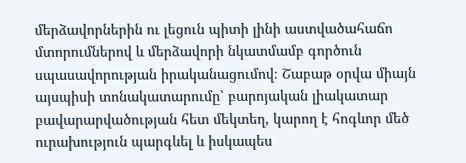մերձավորներին ու լեցուն պիտի լինի աստվածահաճո մտորումներով և մերձավորի նկատմամբ գործուն սպասավորության իրականացումով։ Շաբաթ օրվա միայն այսպիսի տոնակատարումը՝ բարոյական լիակատար բավարարվածության հետ մեկտեղ, կարող է հոգևոր մեծ ուրախություն պարգևել և իսկապես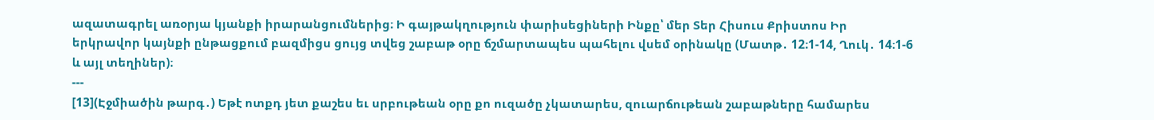ազատագրել առօրյա կյանքի իրարանցումներից։ Ի գայթակղություն փարիսեցիների Ինքը՝ մեր Տեր Հիսուս Քրիստոս Իր երկրավոր կայնքի ընթացքում բազմիցս ցույց տվեց շաբաթ օրը ճշմարտապես պահելու վսեմ օրինակը (Մատթ․ 12։1-14, Ղուկ․ 14։1-6 և այլ տեղիներ)։
---
[13](Էջմիածին թարգ․) Եթէ ոտքդ յետ քաշես եւ սրբութեան օրը քո ուզածը չկատարես, զուարճութեան շաբաթները համարես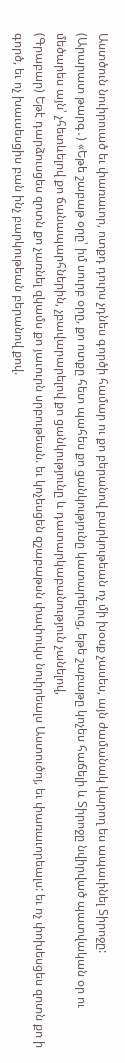Աստծուն նուիրուած եւ փառաւոր, ոտքդ դուրս չդնես գործի համար ու քո բերանով բարկութեան ոչ մի խօսք չասես, այն ժամանակ կարող ես ապաւինել Տիրոջը:
(Արարատ թարգ․) «Եթե շաբաթ օրը՝ իմ սուրբ օրը, քո ոտքը հետ պահես քո ցանկությունը կատարելուց, եթե շաբաթը կոչես հաճելի և Տիրոջը նվիրված պատվական օր ու մեծարես այն՝ չհետևելով քո ճանապարհներին, չբավարարելով քո ցանկությունը և դատարկաբանություն չանելով,
(Գրաբար) Եթէ դարձուսցես զոտն քո չառնել զկամս քո յաւուրն սրբութեան. եւ կոչեսցեն զշաբաթսն փափուկս նուիրեալս Աստուծոյ, եւ փառաւորեալս: եւ ոչ փոխեսցես զոտն քո ի գործ, եւ ոչ խաւսեսցիս բան ինչ բարկութեան բերանով քով.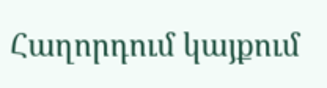Հաղորդում կայքում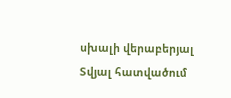սխալի վերաբերյալ
Տվյալ հատվածում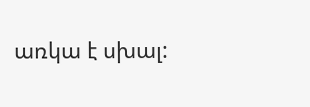առկա է սխալ: